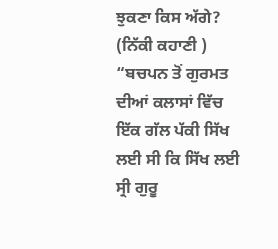ਝੁਕਣਾ ਕਿਸ ਅੱਗੇ? (ਨਿੱਕੀ ਕਹਾਣੀ )
“ਬਚਪਨ ਤੋਂ ਗੁਰਮਤ ਦੀਆਂ ਕਲਾਸਾਂ ਵਿੱਚ ਇੱਕ ਗੱਲ ਪੱਕੀ ਸਿੱਖ ਲਈ ਸੀ ਕਿ ਸਿੱਖ ਲਈ ਸ੍ਰੀ ਗੁਰੂ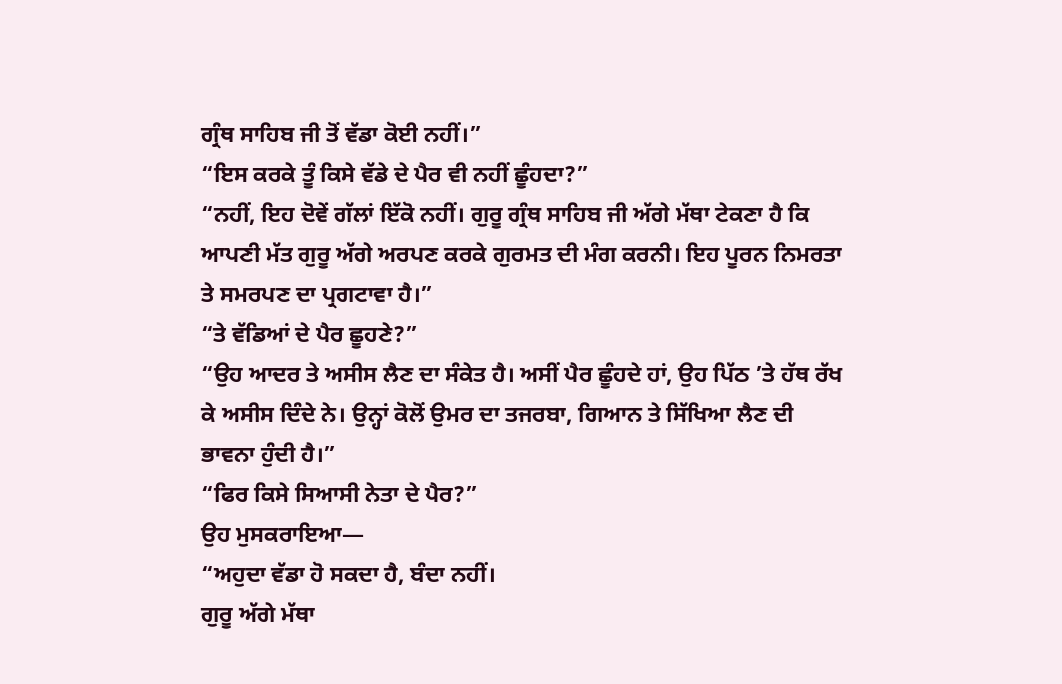ਗ੍ਰੰਥ ਸਾਹਿਬ ਜੀ ਤੋਂ ਵੱਡਾ ਕੋਈ ਨਹੀਂ।”
“ਇਸ ਕਰਕੇ ਤੂੰ ਕਿਸੇ ਵੱਡੇ ਦੇ ਪੈਰ ਵੀ ਨਹੀਂ ਛੂੰਹਦਾ?”
“ਨਹੀਂ, ਇਹ ਦੋਵੇਂ ਗੱਲਾਂ ਇੱਕੋ ਨਹੀਂ। ਗੁਰੂ ਗ੍ਰੰਥ ਸਾਹਿਬ ਜੀ ਅੱਗੇ ਮੱਥਾ ਟੇਕਣਾ ਹੈ ਕਿ ਆਪਣੀ ਮੱਤ ਗੁਰੂ ਅੱਗੇ ਅਰਪਣ ਕਰਕੇ ਗੁਰਮਤ ਦੀ ਮੰਗ ਕਰਨੀ। ਇਹ ਪੂਰਨ ਨਿਮਰਤਾ ਤੇ ਸਮਰਪਣ ਦਾ ਪ੍ਰਗਟਾਵਾ ਹੈ।”
“ਤੇ ਵੱਡਿਆਂ ਦੇ ਪੈਰ ਛੂਹਣੇ?”
“ਉਹ ਆਦਰ ਤੇ ਅਸੀਸ ਲੈਣ ਦਾ ਸੰਕੇਤ ਹੈ। ਅਸੀਂ ਪੈਰ ਛੂੰਹਦੇ ਹਾਂ, ਉਹ ਪਿੱਠ ’ਤੇ ਹੱਥ ਰੱਖ ਕੇ ਅਸੀਸ ਦਿੰਦੇ ਨੇ। ਉਨ੍ਹਾਂ ਕੋਲੋਂ ਉਮਰ ਦਾ ਤਜਰਬਾ, ਗਿਆਨ ਤੇ ਸਿੱਖਿਆ ਲੈਣ ਦੀ ਭਾਵਨਾ ਹੁੰਦੀ ਹੈ।”
“ਫਿਰ ਕਿਸੇ ਸਿਆਸੀ ਨੇਤਾ ਦੇ ਪੈਰ?”
ਉਹ ਮੁਸਕਰਾਇਆ—
“ਅਹੁਦਾ ਵੱਡਾ ਹੋ ਸਕਦਾ ਹੈ, ਬੰਦਾ ਨਹੀਂ।
ਗੁਰੂ ਅੱਗੇ ਮੱਥਾ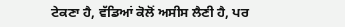ਟੇਕਣਾ ਹੈ, ਵੱਡਿਆਂ ਕੋਲੋਂ ਅਸੀਸ ਲੈਣੀ ਹੈ, ਪਰ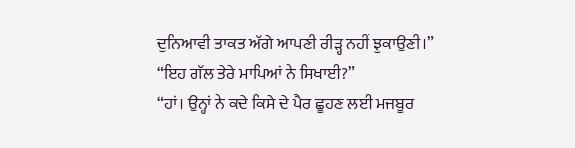ਦੁਨਿਆਵੀ ਤਾਕਤ ਅੱਗੇ ਆਪਣੀ ਰੀੜ੍ਹ ਨਹੀਂ ਝੁਕਾਉਣੀ।”
“ਇਹ ਗੱਲ ਤੇਰੇ ਮਾਪਿਆਂ ਨੇ ਸਿਖਾਈ?”
“ਹਾਂ। ਉਨ੍ਹਾਂ ਨੇ ਕਦੇ ਕਿਸੇ ਦੇ ਪੈਰ ਛੂਹਣ ਲਈ ਮਜਬੂਰ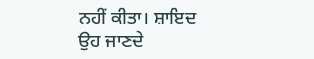ਨਹੀਂ ਕੀਤਾ। ਸ਼ਾਇਦ ਉਹ ਜਾਣਦੇ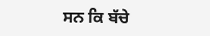ਸਨ ਕਿ ਬੱਚੇ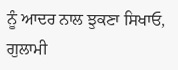ਨੂੰ ਆਦਰ ਨਾਲ ਝੁਕਣਾ ਸਿਖਾਓ, ਗੁਲਾਮੀ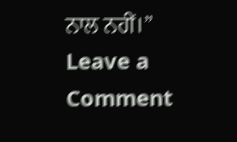ਨਾਲ ਨਹੀਂ।”
Leave a Comment